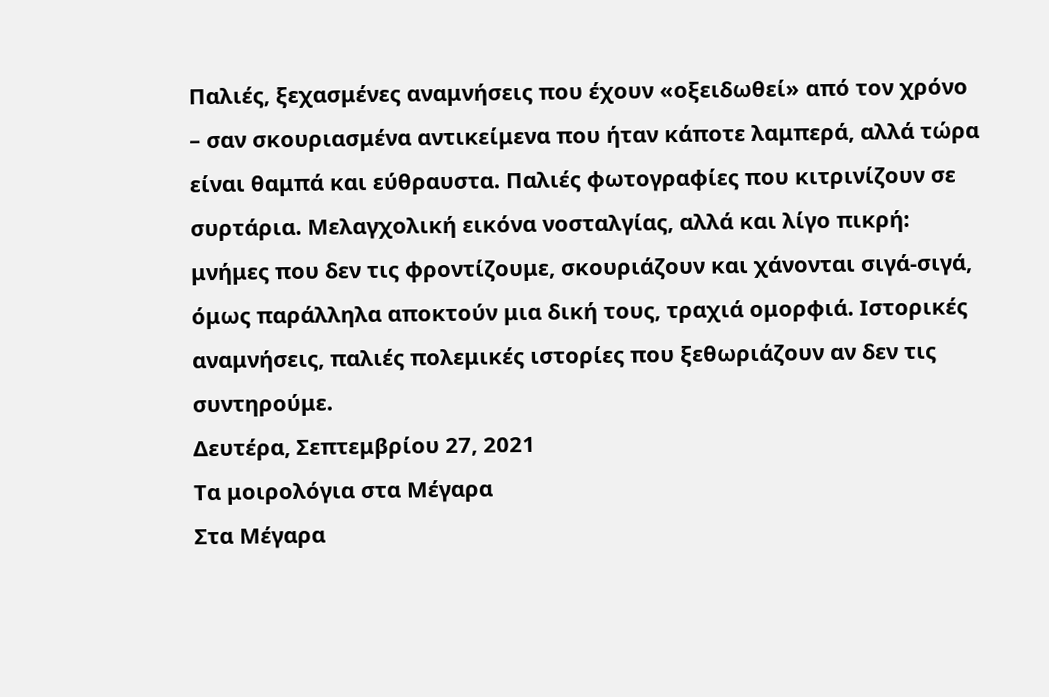Παλιές, ξεχασμένες αναμνήσεις που έχουν «οξειδωθεί» από τον χρόνο – σαν σκουριασμένα αντικείμενα που ήταν κάποτε λαμπερά, αλλά τώρα είναι θαμπά και εύθραυστα. Παλιές φωτογραφίες που κιτρινίζουν σε συρτάρια. Μελαγχολική εικόνα νοσταλγίας, αλλά και λίγο πικρή: μνήμες που δεν τις φροντίζουμε, σκουριάζουν και χάνονται σιγά-σιγά, όμως παράλληλα αποκτούν μια δική τους, τραχιά ομορφιά. Ιστορικές αναμνήσεις, παλιές πολεμικές ιστορίες που ξεθωριάζουν αν δεν τις συντηρούμε.
Δευτέρα, Σεπτεμβρίου 27, 2021
Τα μοιρολόγια στα Μέγαρα
Στα Μέγαρα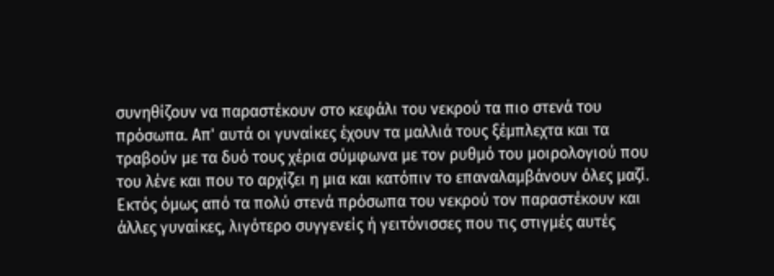συνηθίζουν να παραστέκουν στο κεφάλι του νεκρού τα πιο στενά του πρόσωπα. Απ' αυτά οι γυναίκες έχουν τα μαλλιά τους ξέμπλεχτα και τα τραβούν με τα δυό τους χέρια σύμφωνα με τον ρυθμό του μοιρολογιού που του λένε και που το αρχίζει η μια και κατόπιν το επαναλαμβάνουν όλες μαζί.
Εκτός όμως από τα πολύ στενά πρόσωπα του νεκρού τον παραστέκουν και άλλες γυναίκες, λιγότερο συγγενείς ή γειτόνισσες που τις στιγμές αυτές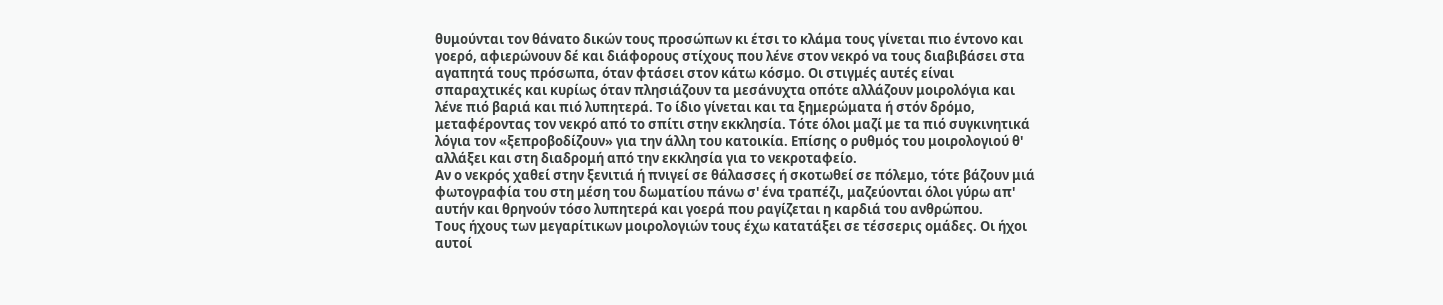θυμούνται τον θάνατο δικών τους προσώπων κι έτσι το κλάμα τους γίνεται πιο έντονο και γοερό, αφιερώνουν δέ και διάφορους στίχους που λένε στον νεκρό να τους διαβιβάσει στα αγαπητά τους πρόσωπα, όταν φτάσει στον κάτω κόσμο. Οι στιγμές αυτές είναι σπαραχτικές και κυρίως όταν πλησιάζουν τα μεσάνυχτα οπότε αλλάζουν μοιρολόγια και λένε πιό βαριά και πιό λυπητερά. Το ίδιο γίνεται και τα ξημερώματα ή στόν δρόμο, μεταφέροντας τον νεκρό από το σπίτι στην εκκλησία. Τότε όλοι μαζί με τα πιό συγκινητικά λόγια τον «ξεπροβοδίζουν» για την άλλη του κατοικία. Επίσης ο ρυθμός του μοιρολογιού θ' αλλάξει και στη διαδρομή από την εκκλησία για το νεκροταφείο.
Αν ο νεκρός χαθεί στην ξενιτιά ή πνιγεί σε θάλασσες ή σκοτωθεί σε πόλεμο, τότε βάζουν μιά φωτογραφία του στη μέση του δωματίου πάνω σ' ένα τραπέζι, μαζεύονται όλοι γύρω απ' αυτήν και θρηνούν τόσο λυπητερά και γοερά που ραγίζεται η καρδιά του ανθρώπου.
Τους ήχους των μεγαρίτικων μοιρολογιών τους έχω κατατάξει σε τέσσερις ομάδες. Οι ήχοι αυτοί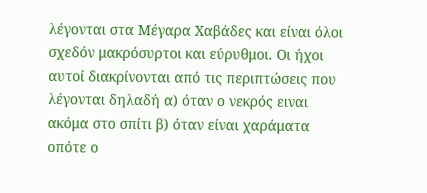λέγονται στα Μέγαρα Χαβάδες και είναι όλοι σχεδόν μακρόσυρτοι και εύρυθμοι. Οι ήχοι αυτοί διακρίνονται από τις περιπτώσεις που λέγονται δηλαδή α) όταν ο νεκρός ειναι ακόμα στο σπίτι β) όταν είναι χαράματα οπότε ο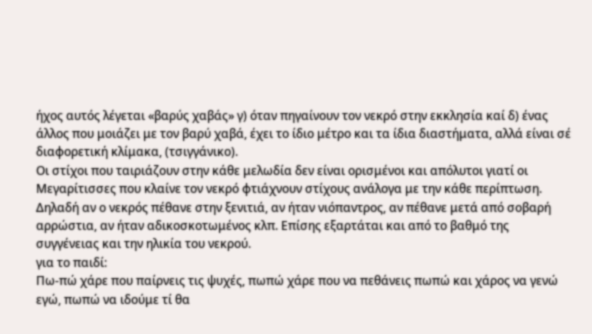ήχος αυτός λέγεται «βαρύς χαβάς» γ) όταν πηγαίνουν τον νεκρό στην εκκλησία καί δ) ένας άλλος που μοιάζει με τον βαρύ χαβά, έχει το ίδιο μέτρο και τα ίδια διαστήματα, αλλά είναι σέ διαφορετική κλίμακα, (τσιγγάνικο).
Οι στίχοι που ταιριάζουν στην κάθε μελωδία δεν είναι ορισμένοι και απόλυτοι γιατί οι Μεγαρίτισσες που κλαίνε τον νεκρό φτιάχνουν στίχους ανάλογα με την κάθε περίπτωση. Δηλαδή αν ο νεκρός πέθανε στην ξενιτιά, αν ήταν νιόπαντρος, αν πέθανε μετά από σοβαρή αρρώστια, αν ήταν αδικοσκοτωμένος κλπ. Επίσης εξαρτάται και από το βαθμό της συγγένειας και την ηλικία του νεκρού.
για το παιδί:
Πω-πώ χάρε που παίρνεις τις ψυχές, πωπώ χάρε που να πεθάνεις πωπώ και χάρος να γενώ εγώ, πωπώ να ιδούμε τί θα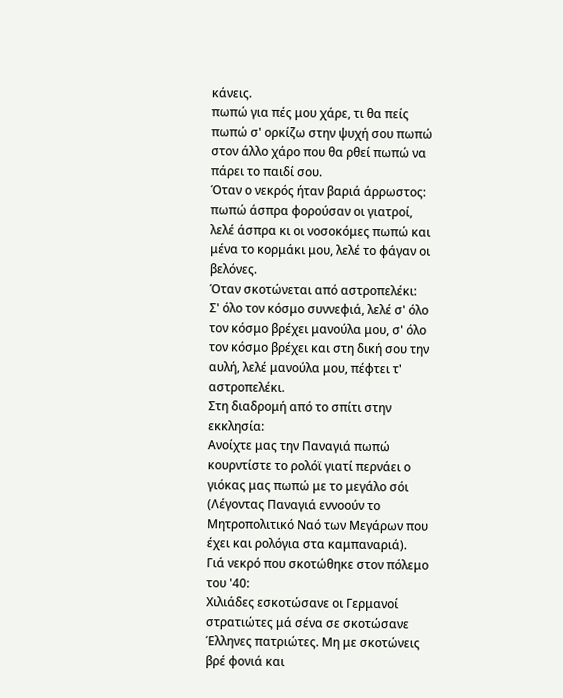κάνεις.
πωπώ για πές μου χάρε, τι θα πείς πωπώ σ' ορκίζω στην ψυχή σου πωπώ στον άλλο χάρο που θα ρθεί πωπώ να πάρει το παιδί σου.
Όταν ο νεκρός ήταν βαριά άρρωστος:
πωπώ άσπρα φορούσαν οι γιατροί, λελέ άσπρα κι οι νοσοκόμες πωπώ και μένα το κορμάκι μου, λελέ το φάγαν οι βελόνες.
Όταν σκοτώνεται από αστροπελέκι:
Σ' όλο τον κόσμο συννεφιά, λελέ σ' όλο τον κόσμο βρέχει μανούλα μου, σ' όλο τον κόσμο βρέχει και στη δική σου την αυλή, λελέ μανούλα μου, πέφτει τ' αστροπελέκι.
Στη διαδρομή από το σπίτι στην εκκλησία:
Ανοίχτε μας την Παναγιά πωπώ κουρντίστε το ρολόϊ γιατί περνάει ο γιόκας μας πωπώ με το μεγάλο σόι
(Λέγοντας Παναγιά εννοούν το Μητροπολιτικό Ναό των Μεγάρων που έχει και ρολόγια στα καμπαναριά).
Γιά νεκρό που σκοτώθηκε στον πόλεμο του '40:
Χιλιάδες εσκοτώσανε οι Γερμανοί στρατιώτες μά σένα σε σκοτώσανε Έλληνες πατριώτες. Μη με σκοτώνεις βρέ φονιά και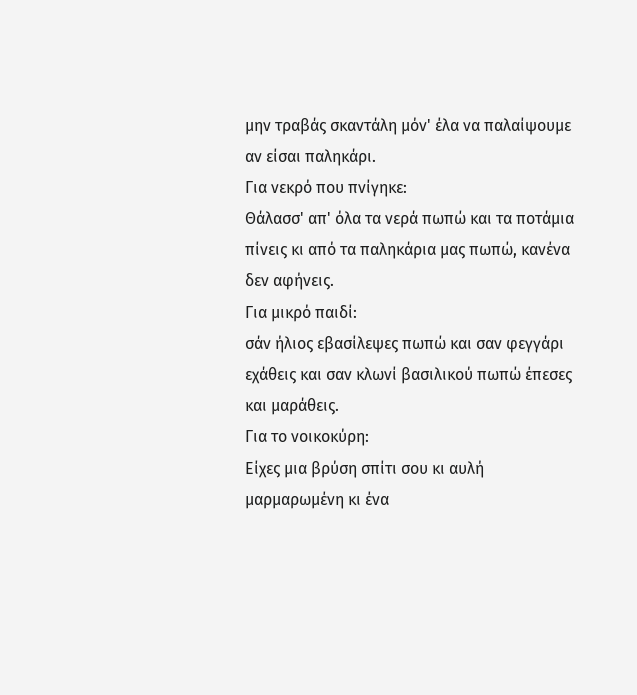μην τραβάς σκαντάλη μόν' έλα να παλαίψουμε αν είσαι παληκάρι.
Για νεκρό που πνίγηκε:
Θάλασσ' απ' όλα τα νερά πωπώ και τα ποτάμια πίνεις κι από τα παληκάρια μας πωπώ, κανένα δεν αφήνεις.
Για μικρό παιδί:
σάν ήλιος εβασίλεψες πωπώ και σαν φεγγάρι εχάθεις και σαν κλωνί βασιλικού πωπώ έπεσες και μαράθεις.
Για το νοικοκύρη:
Είχες μια βρύση σπίτι σου κι αυλή μαρμαρωμένη κι ένα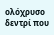ολόχρυσο δεντρί που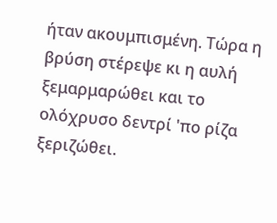ήταν ακουμπισμένη. Τώρα η βρύση στέρεψε κι η αυλή ξεμαρμαρώθει και το ολόχρυσο δεντρί 'πο ρίζα ξεριζώθει.